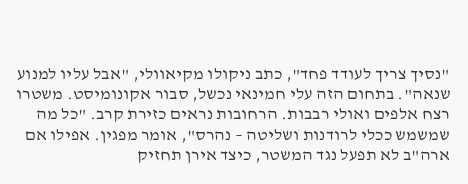"נסיך צריך לעודד פחד", כתב ניקולו מקיאוולי, "אבל עליו למנוע שנאה". בתחום הזה עלי חמינאי נכשל, סבור אקונומיסט. משטרו רצח אלפים ואולי רבבות. הרחובות נראים כזירת קרב. "כל מה שמשמש ככלי לרודנות ושליטה – נהרס", אומר מפגין. אפילו אם ארה"ב לא תפעל נגד המשטר, כיצד אירן תחזיק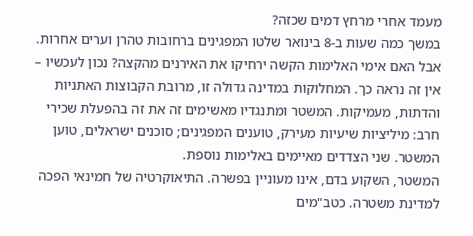מעמד אחרי מרחץ דמים שכזה?
במשך כמה שעות ב-8 בינואר שלטו המפגינים ברחובות טהרן וערים אחרות. אבל האם אימי האלימות הקשה ירחיקו את האירנים מהקצה? נכון לעכשיו – אין זה נראה כך. המחלוקות במדינה גדולה זו, מרובת הקבוצות האתניות והדתות, מעמיקות. המשטר ומתנגדיו מאשימים זה את זה בהפעלת שכירי חרב: מיליציות שיעיות מעירק, טוענים המפגינים; סוכנים ישראלים, טוען המשטר. שני הצדדים מאיימים באלימות נוספת.
המשטר, השקוע בדם, אינו מעוניין בפשרה. התיאוקרטיה של חמינאי הפכה למדינת משטרה. כטב"מים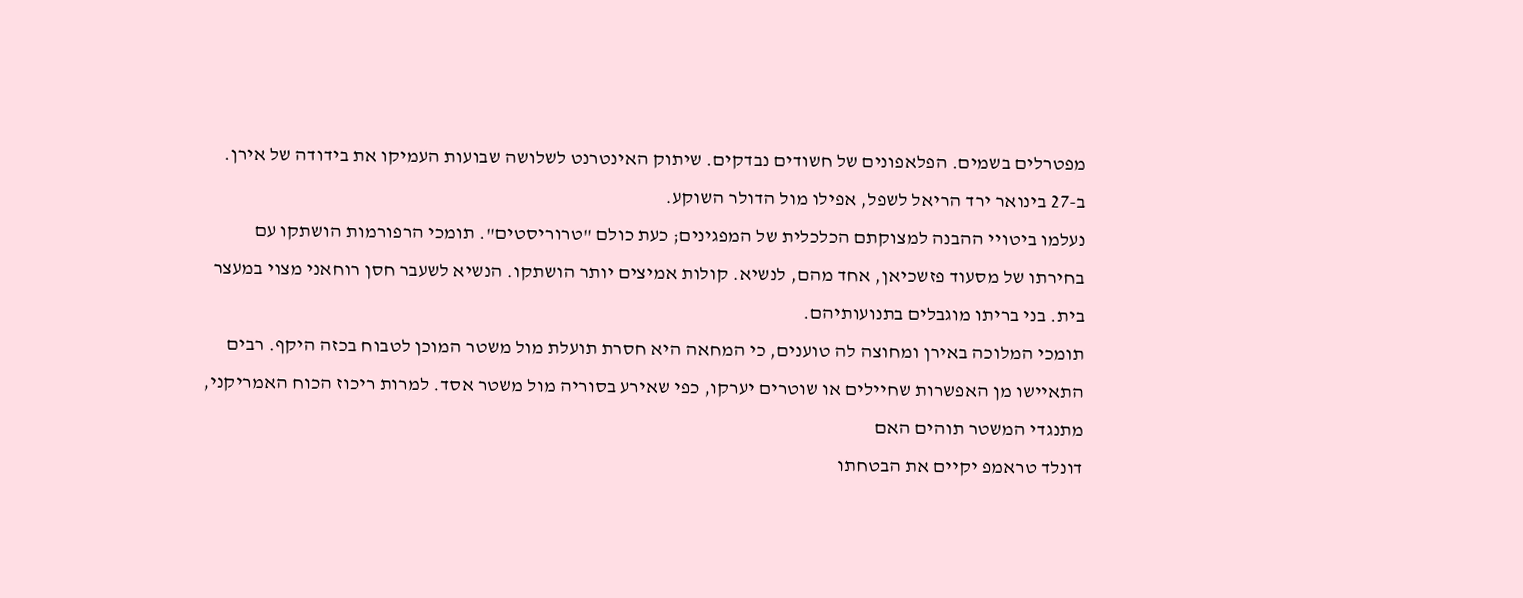מפטרלים בשמים. הפלאפונים של חשודים נבדקים. שיתוק האינטרנט לשלושה שבועות העמיקו את בידודה של אירן. ב-27 בינואר ירד הריאל לשפל, אפילו מול הדולר השוקע.
נעלמו ביטויי ההבנה למצוקתם הכלכלית של המפגינים; כעת כולם "טרוריסטים". תומכי הרפורמות הושתקו עם בחירתו של מסעוד פזשכיאן, אחד מהם, לנשיא. קולות אמיצים יותר הושתקו. הנשיא לשעבר חסן רוחאני מצוי במעצר בית. בני בריתו מוגבלים בתנועותיהם.
תומכי המלוכה באירן ומחוצה לה טוענים, כי המחאה היא חסרת תועלת מול משטר המוכן לטבוח בכזה היקף. רבים התאיישו מן האפשרות שחיילים או שוטרים יערקו, כפי שאירע בסוריה מול משטר אסד. למרות ריכוז הכוח האמריקני, מתנגדי המשטר תוהים האם
דונלד טראמפ יקיים את הבטחתו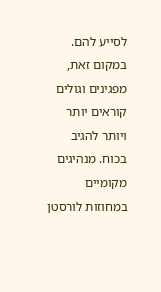לסייע להם.
במקום זאת, מפגינים וגולים קוראים יותר ויותר להגיב בכוח. מנהיגים מקומיים במחוזות לורסטן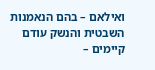ואילאם – בהם הנאמנות השבטית והנשק עודם קיימים –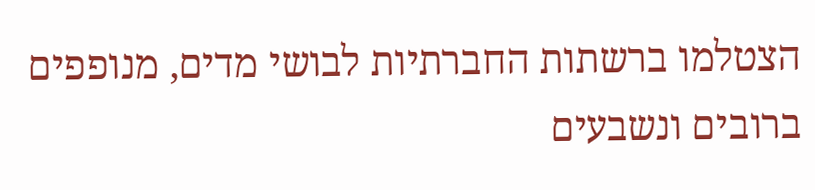הצטלמו ברשתות החברתיות לבושי מדים, מנופפים ברובים ונשבעים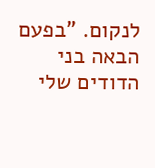לנקום. "בפעם הבאה בני הדודים שלי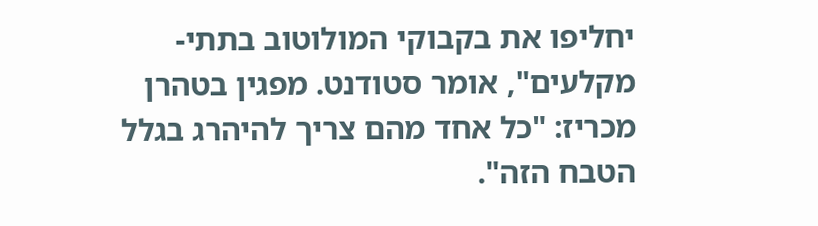יחליפו את בקבוקי המולוטוב בתתי-מקלעים", אומר סטודנט. מפגין בטהרן מכריז: "כל אחד מהם צריך להיהרג בגלל הטבח הזה".